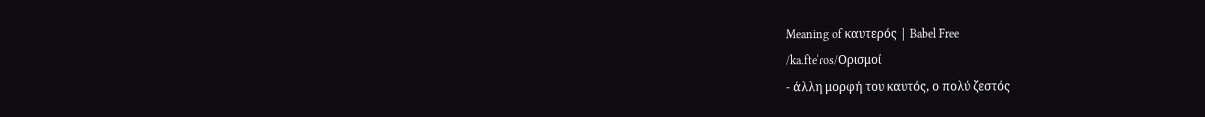Meaning of καυτερός | Babel Free
/ka.fteˈɾos/Ορισμοί
- άλλη μορφή του καυτός, ο πολύ ζεστός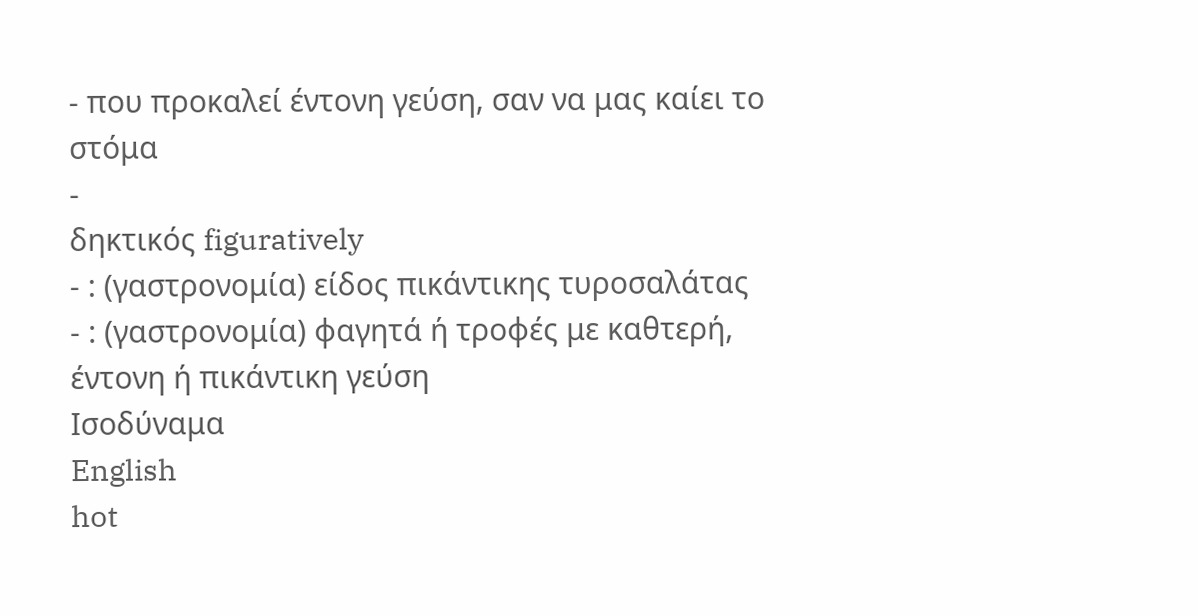- που προκαλεί έντονη γεύση, σαν να μας καίει το στόμα
-
δηκτικός figuratively
- : (γαστρονομία) είδος πικάντικης τυροσαλάτας
- : (γαστρονομία) φαγητά ή τροφές με καθτερή, έντονη ή πικάντικη γεύση
Ισοδύναμα
English
hot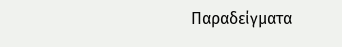Παραδείγματα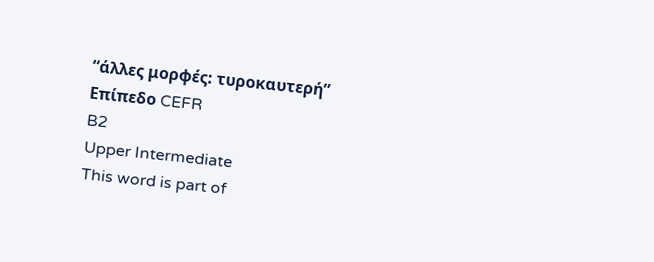“άλλες μορφές: τυροκαυτερή”
Επίπεδο CEFR
B2
Upper Intermediate
This word is part of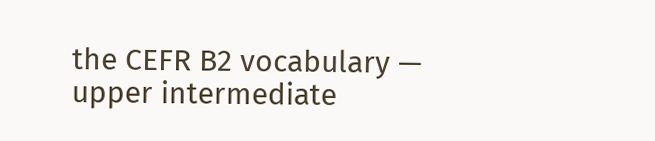the CEFR B2 vocabulary — upper intermediate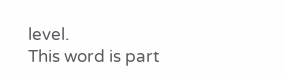level.
This word is part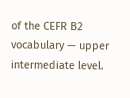of the CEFR B2 vocabulary — upper intermediate level.